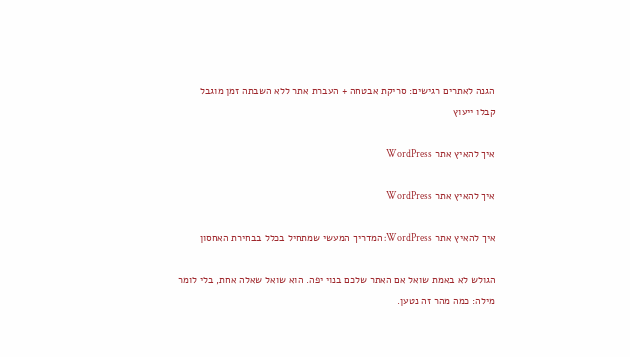הגנה לאתרים רגישים: סריקת אבטחה + העברת אתר ללא השבתה זמן מוגבל
קבלו ייעוץ

איך להאיץ אתר WordPress

איך להאיץ אתר WordPress

איך להאיץ אתר WordPress: המדריך המעשי שמתחיל בכלל בבחירת האחסון

הגולש לא באמת שואל אם האתר שלכם בנוי יפה. הוא שואל שאלה אחת, בלי לומר מילה: כמה מהר זה נטען.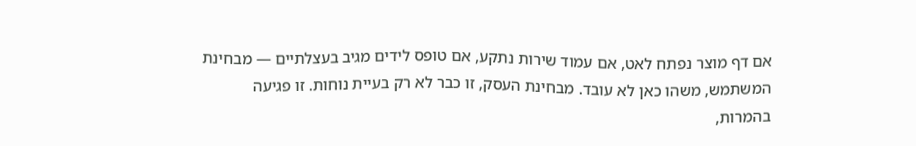אם דף מוצר נפתח לאט, אם עמוד שירות נתקע, אם טופס לידים מגיב בעצלתיים — מבחינת המשתמש, משהו כאן לא עובד. מבחינת העסק, זו כבר לא רק בעיית נוחות. זו פגיעה בהמרות,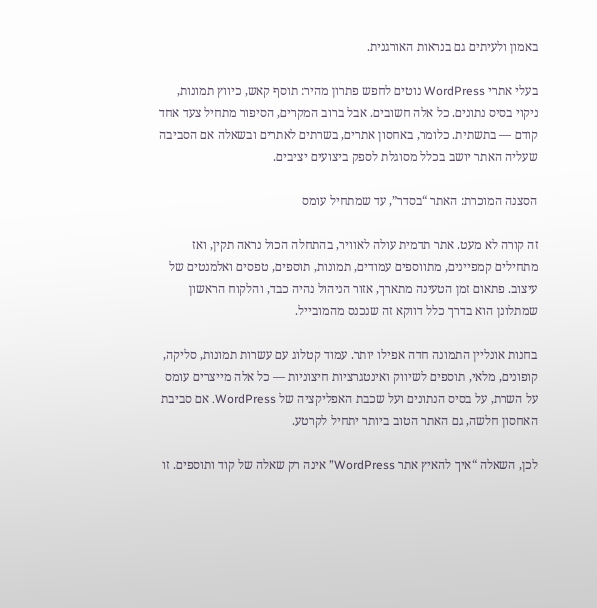באמון ולעיתים גם בנראות האורגנית.

בעלי אתרי WordPress נוטים לחפש פתרון מהיר: תוסף קאש, כיווץ תמונות, ניקוי בסיס נתונים. כל אלה חשובים. אבל ברוב המקרים, הסיפור מתחיל צעד אחד קודם — בתשתית. כלומר, באחסון אתרים, בשרתים לאתרים ובשאלה אם הסביבה שעליה האתר יושב בכלל מסוגלת לספק ביצועים יציבים.

הסצנה המוכרת: האתר “בסדר”, עד שמתחיל עומס

זה קורה לא מעט. אתר תדמית עולה לאוויר, בהתחלה הכול נראה תקין, ואז מתחילים קמפיינים, מתווספים עמודים, תמונות, תוספים, טפסים ואלמנטים של עיצוב. פתאום זמן הטעינה מתארך, אזור הניהול נהיה כבד, והלקוח הראשון שמתלונן הוא בדרך כלל דווקא זה שנכנס מהמובייל.

בחנות אונליין התמונה חדה אפילו יותר. עמוד קטלוג עם עשרות תמונות, סליקה, קופונים, מלאי, תוספים לשיווק ואינטגרציות חיצוניות — כל אלה מייצרים עומס על השרת, על בסיס הנתונים ועל שכבת האפליקציה של WordPress. אם סביבת האחסון חלשה, גם האתר הטוב ביותר יתחיל לקרטע.

לכן, השאלה “איך להאיץ אתר WordPress” אינה רק שאלה של קוד ותוספים. זו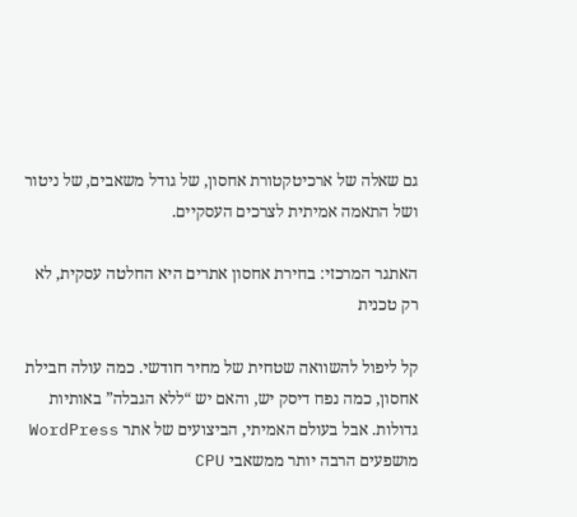גם שאלה של ארכיטקטורת אחסון, של גודל משאבים, של ניטור ושל התאמה אמיתית לצרכים העסקיים.

האתגר המרכזי: בחירת אחסון אתרים היא החלטה עסקית, לא רק טכנית

קל ליפול להשוואה שטחית של מחיר חודשי. כמה עולה חבילת אחסון, כמה נפח דיסק יש, והאם יש “ללא הגבלה” באותיות גדולות. אבל בעולם האמיתי, הביצועים של אתר WordPress מושפעים הרבה יותר ממשאבי CPU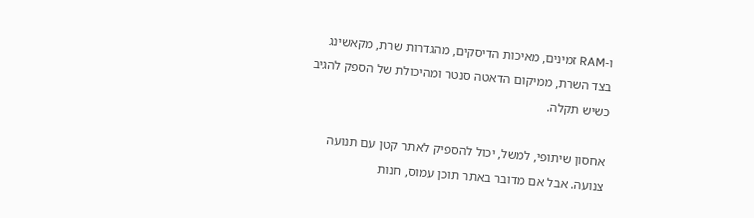ו-RAM זמינים, מאיכות הדיסקים, מהגדרות שרת, מקאשינג בצד השרת, ממיקום הדאטה סנטר ומהיכולת של הספק להגיב כשיש תקלה.

אחסון שיתופי, למשל, יכול להספיק לאתר קטן עם תנועה צנועה. אבל אם מדובר באתר תוכן עמוס, חנות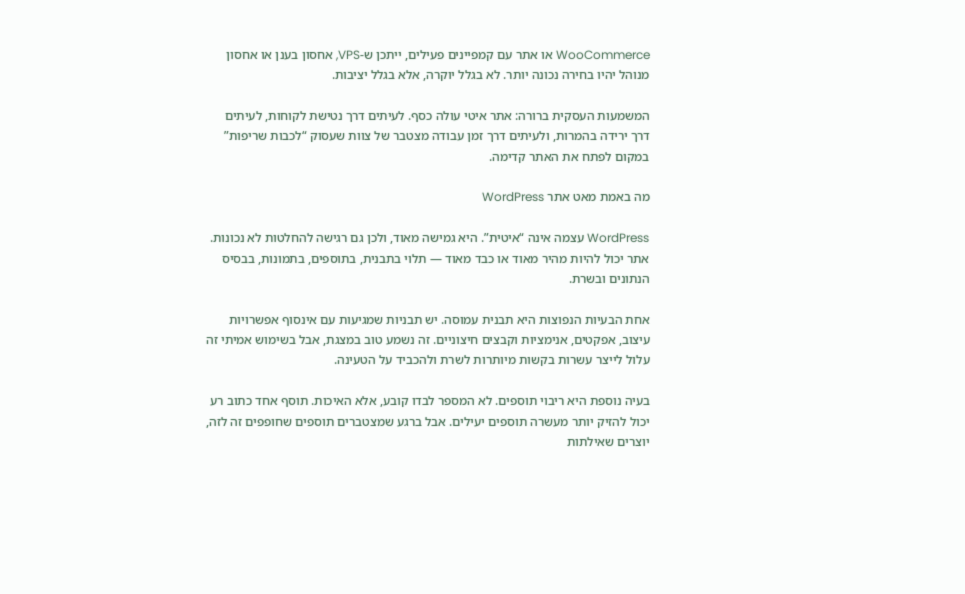WooCommerce או אתר עם קמפיינים פעילים, ייתכן ש-VPS, אחסון בענן או אחסון מנוהל יהיו בחירה נכונה יותר. לא בגלל יוקרה, אלא בגלל יציבות.

המשמעות העסקית ברורה: אתר איטי עולה כסף. לעיתים דרך נטישת לקוחות, לעיתים דרך ירידה בהמרות, ולעיתים דרך זמן עבודה מצטבר של צוות שעסוק “לכבות שריפות” במקום לפתח את האתר קדימה.

מה באמת מאט אתר WordPress

WordPress עצמה אינה “איטית”. היא גמישה מאוד, ולכן גם רגישה להחלטות לא נכונות. אתר יכול להיות מהיר מאוד או כבד מאוד — תלוי בתבנית, בתוספים, בתמונות, בבסיס הנתונים ובשרת.

אחת הבעיות הנפוצות היא תבנית עמוסה. יש תבניות שמגיעות עם אינסוף אפשרויות עיצוב, אפקטים, אנימציות וקבצים חיצוניים. זה נשמע טוב במצגת, אבל בשימוש אמיתי זה עלול לייצר עשרות בקשות מיותרות לשרת ולהכביד על הטעינה.

בעיה נוספת היא ריבוי תוספים. לא המספר לבדו קובע, אלא האיכות. תוסף אחד כתוב רע יכול להזיק יותר מעשרה תוספים יעילים. אבל ברגע שמצטברים תוספים שחופפים זה לזה, יוצרים שאילתות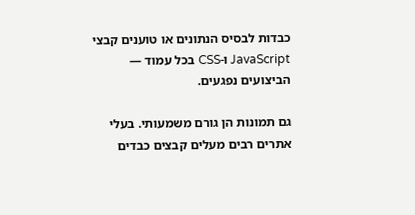כבדות לבסיס הנתונים או טוענים קבצי JavaScript ו-CSS בכל עמוד — הביצועים נפגעים.

גם תמונות הן גורם משמעותי. בעלי אתרים רבים מעלים קבצים כבדים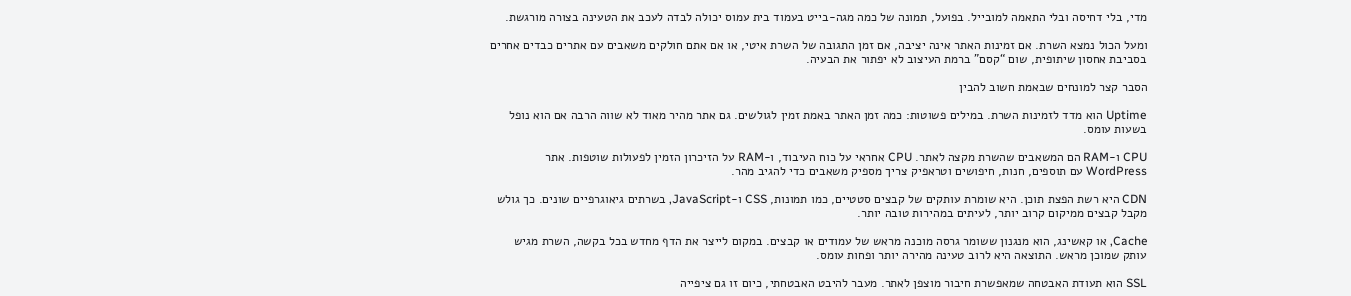מדי, בלי דחיסה ובלי התאמה למובייל. בפועל, תמונה של כמה מגה-בייט בעמוד בית עמוס יכולה לבדה לעכב את הטעינה בצורה מורגשת.

ומעל הכול נמצא השרת. אם זמינות האתר אינה יציבה, אם זמן התגובה של השרת איטי, או אם אתם חולקים משאבים עם אתרים כבדים אחרים בסביבת אחסון שיתופית, שום “קסם” ברמת העיצוב לא יפתור את הבעיה.

הסבר קצר למונחים שבאמת חשוב להבין

Uptime הוא מדד לזמינות השרת. במילים פשוטות: כמה זמן האתר באמת זמין לגולשים. גם אתר מהיר מאוד לא שווה הרבה אם הוא נופל בשעות עומס.

CPU ו-RAM הם המשאבים שהשרת מקצה לאתר. CPU אחראי על כוח העיבוד, ו-RAM על הזיכרון הזמין לפעולות שוטפות. אתר WordPress עם תוספים, חנות, חיפושים וטראפיק צריך מספיק משאבים כדי להגיב מהר.

CDN היא רשת הפצת תוכן. היא שומרת עותקים של קבצים סטטיים, כמו תמונות, CSS ו-JavaScript, בשרתים גיאוגרפיים שונים. כך גולש מקבל קבצים ממיקום קרוב יותר, לעיתים במהירות טובה יותר.

Cache, או קאשינג, הוא מנגנון ששומר גרסה מוכנה מראש של עמודים או קבצים. במקום לייצר את הדף מחדש בכל בקשה, השרת מגיש עותק שמוכן מראש. התוצאה היא לרוב טעינה מהירה יותר ופחות עומס.

SSL הוא תעודת האבטחה שמאפשרת חיבור מוצפן לאתר. מעבר להיבט האבטחתי, כיום זו גם ציפייה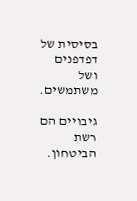בסיסית של דפדפנים ושל משתמשים.

גיבויים הם רשת הביטחון.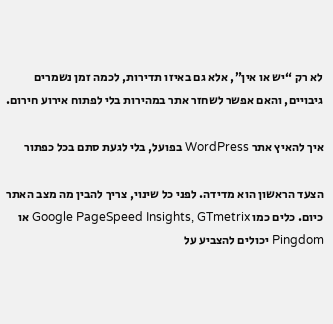לא רק “יש או אין”, אלא גם באיזו תדירות, לכמה זמן נשמרים גיבויים, והאם אפשר לשחזר אתר במהירות בלי לפתוח אירוע חירום.

איך להאיץ אתר WordPress בפועל, בלי לגעת סתם בכל כפתור

הצעד הראשון הוא מדידה. לפני כל שינוי, צריך להבין מה מצב האתר כיום. כלים כמו Google PageSpeed Insights, GTmetrix או Pingdom יכולים להצביע על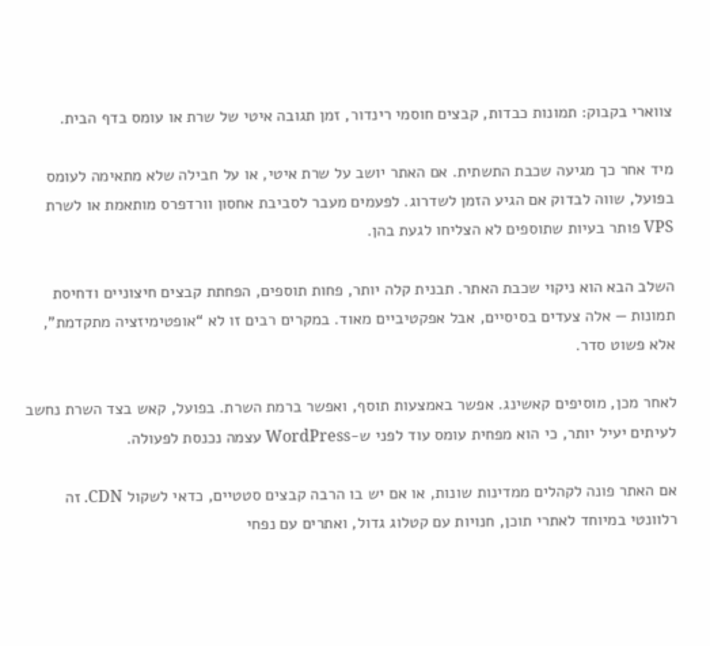צווארי בקבוק: תמונות כבדות, קבצים חוסמי רינדור, זמן תגובה איטי של שרת או עומס בדף הבית.

מיד אחר כך מגיעה שכבת התשתית. אם האתר יושב על שרת איטי, או על חבילה שלא מתאימה לעומס בפועל, שווה לבדוק אם הגיע הזמן לשדרוג. לפעמים מעבר לסביבת אחסון וורדפרס מותאמת או לשרת VPS פותר בעיות שתוספים לא הצליחו לגעת בהן.

השלב הבא הוא ניקוי שכבת האתר. תבנית קלה יותר, פחות תוספים, הפחתת קבצים חיצוניים ודחיסת תמונות — אלה צעדים בסיסיים, אבל אפקטיביים מאוד. במקרים רבים זו לא “אופטימיזציה מתקדמת”, אלא פשוט סדר.

לאחר מכן, מוסיפים קאשינג. אפשר באמצעות תוסף, ואפשר ברמת השרת. בפועל, קאש בצד השרת נחשב לעיתים יעיל יותר, כי הוא מפחית עומס עוד לפני ש-WordPress עצמה נכנסת לפעולה.

אם האתר פונה לקהלים ממדינות שונות, או אם יש בו הרבה קבצים סטטיים, כדאי לשקול CDN. זה רלוונטי במיוחד לאתרי תוכן, חנויות עם קטלוג גדול, ואתרים עם נפחי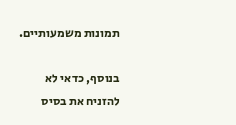תמונות משמעותיים.

בנוסף, כדאי לא להזניח את בסיס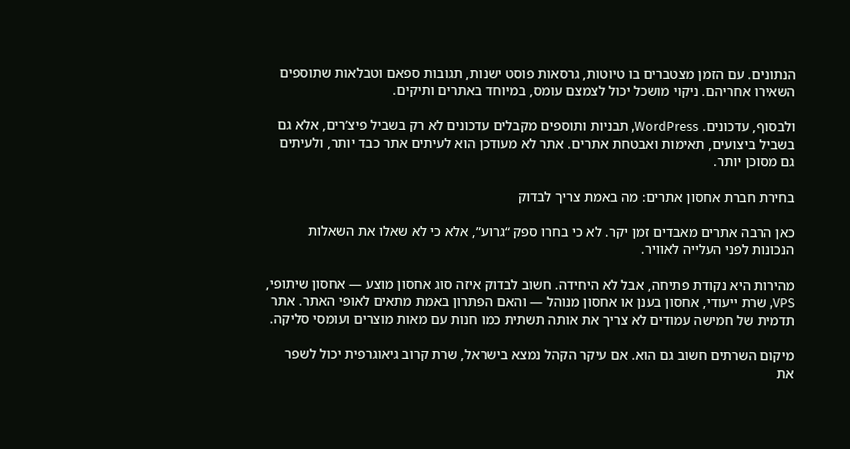הנתונים. עם הזמן מצטברים בו טיוטות, גרסאות פוסט ישנות, תגובות ספאם וטבלאות שתוספים השאירו אחריהם. ניקוי מושכל יכול לצמצם עומס, במיוחד באתרים ותיקים.

ולבסוף, עדכונים. WordPress, תבניות ותוספים מקבלים עדכונים לא רק בשביל פיצ’רים, אלא גם בשביל ביצועים, תאימות ואבטחת אתרים. אתר לא מעודכן הוא לעיתים אתר כבד יותר, ולעיתים גם מסוכן יותר.

בחירת חברת אחסון אתרים: מה באמת צריך לבדוק

כאן הרבה אתרים מאבדים זמן יקר. לא כי בחרו ספק “גרוע”, אלא כי לא שאלו את השאלות הנכונות לפני העלייה לאוויר.

מהירות היא נקודת פתיחה, אבל לא היחידה. חשוב לבדוק איזה סוג אחסון מוצע — אחסון שיתופי, VPS, שרת ייעודי, אחסון בענן או אחסון מנוהל — והאם הפתרון באמת מתאים לאופי האתר. אתר תדמית של חמישה עמודים לא צריך את אותה תשתית כמו חנות עם מאות מוצרים ועומסי סליקה.

מיקום השרתים חשוב גם הוא. אם עיקר הקהל נמצא בישראל, שרת קרוב גיאוגרפית יכול לשפר את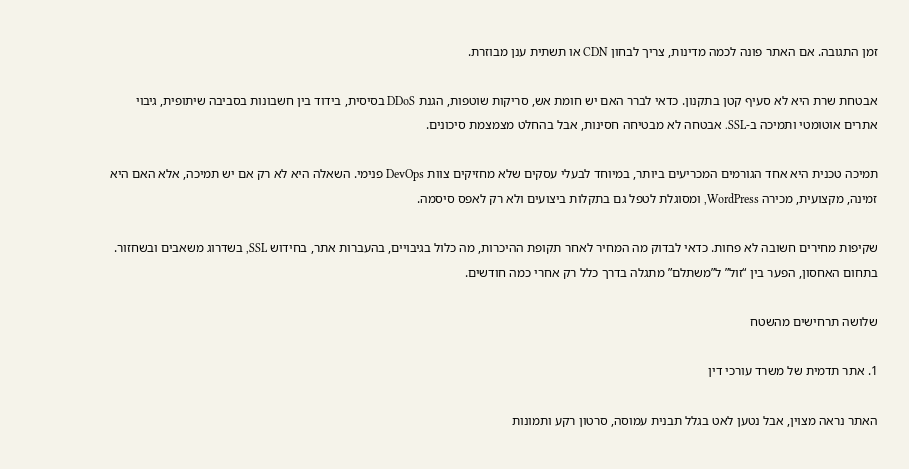זמן התגובה. אם האתר פונה לכמה מדינות, צריך לבחון CDN או תשתית ענן מבוזרת.

אבטחת שרת היא לא סעיף קטן בתקנון. כדאי לברר האם יש חומת אש, סריקות שוטפות, הגנת DDoS בסיסית, בידוד בין חשבונות בסביבה שיתופית, גיבוי אתרים אוטומטי ותמיכה ב-SSL. אבטחה לא מבטיחה חסינות, אבל בהחלט מצמצמת סיכונים.

תמיכה טכנית היא אחד הגורמים המכריעים ביותר, במיוחד לבעלי עסקים שלא מחזיקים צוות DevOps פנימי. השאלה היא לא רק אם יש תמיכה, אלא האם היא זמינה, מקצועית, מכירה WordPress, ומסוגלת לטפל גם בתקלות ביצועים ולא רק לאפס סיסמה.

שקיפות מחירים חשובה לא פחות. כדאי לבדוק מה המחיר לאחר תקופת ההיכרות, מה כלול בגיבויים, בהעברות אתר, בחידוש SSL, בשדרוג משאבים ובשחזור. בתחום האחסון, הפער בין “זול” ל”משתלם” מתגלה בדרך כלל רק אחרי כמה חודשים.

שלושה תרחישים מהשטח

1. אתר תדמית של משרד עורכי דין

האתר נראה מצוין, אבל נטען לאט בגלל תבנית עמוסה, סרטון רקע ותמונות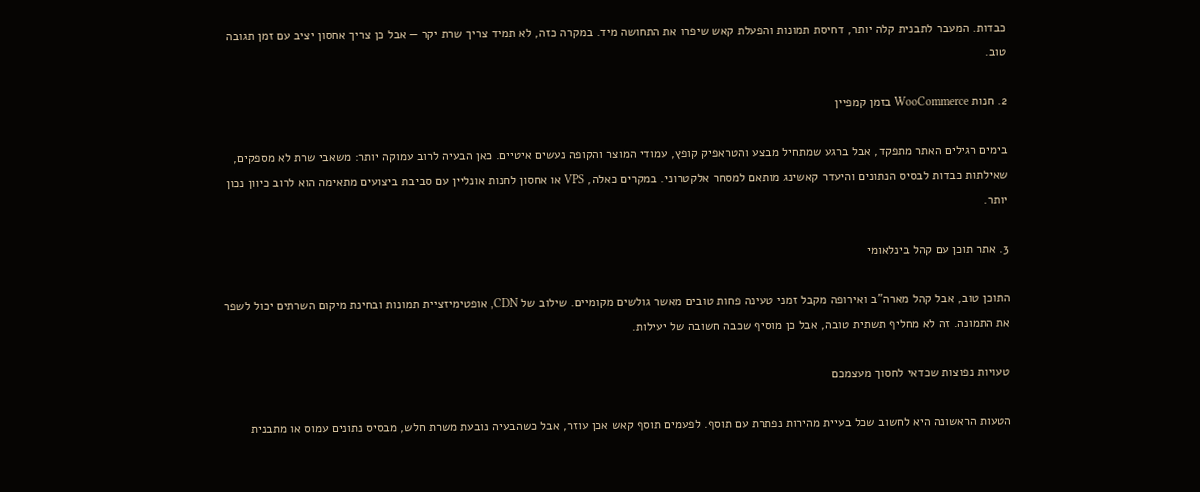כבדות. המעבר לתבנית קלה יותר, דחיסת תמונות והפעלת קאש שיפרו את התחושה מיד. במקרה כזה, לא תמיד צריך שרת יקר — אבל כן צריך אחסון יציב עם זמן תגובה טוב.

2. חנות WooCommerce בזמן קמפיין

בימים רגילים האתר מתפקד, אבל ברגע שמתחיל מבצע והטראפיק קופץ, עמודי המוצר והקופה נעשים איטיים. כאן הבעיה לרוב עמוקה יותר: משאבי שרת לא מספקים, שאילתות כבדות לבסיס הנתונים והיעדר קאשינג מותאם למסחר אלקטרוני. במקרים כאלה, VPS או אחסון לחנות אונליין עם סביבת ביצועים מתאימה הוא לרוב כיוון נכון יותר.

3. אתר תוכן עם קהל בינלאומי

התוכן טוב, אבל קהל מארה”ב ואירופה מקבל זמני טעינה פחות טובים מאשר גולשים מקומיים. שילוב של CDN, אופטימיזציית תמונות ובחינת מיקום השרתים יכול לשפר את התמונה. זה לא מחליף תשתית טובה, אבל כן מוסיף שכבה חשובה של יעילות.

טעויות נפוצות שכדאי לחסוך מעצמכם

הטעות הראשונה היא לחשוב שכל בעיית מהירות נפתרת עם תוסף. לפעמים תוסף קאש אכן עוזר, אבל כשהבעיה נובעת משרת חלש, מבסיס נתונים עמוס או מתבנית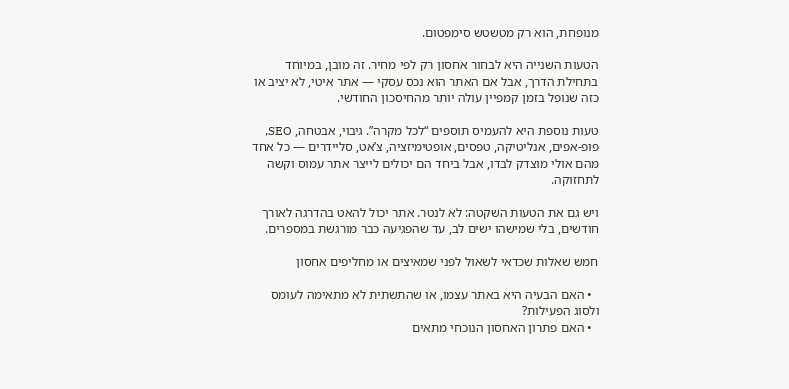מנופחת, הוא רק מטשטש סימפטום.

הטעות השנייה היא לבחור אחסון רק לפי מחיר. זה מובן, במיוחד בתחילת הדרך, אבל אם האתר הוא נכס עסקי — אתר איטי, לא יציב או כזה שנופל בזמן קמפיין עולה יותר מהחיסכון החודשי.

טעות נוספת היא להעמיס תוספים “לכל מקרה”. גיבוי, אבטחה, SEO, פופ-אפים, אנליטיקה, טפסים, אופטימיזציה, צ’אט, סליידרים — כל אחד מהם אולי מוצדק לבדו, אבל ביחד הם יכולים לייצר אתר עמוס וקשה לתחזוקה.

ויש גם את הטעות השקטה: לא לנטר. אתר יכול להאט בהדרגה לאורך חודשים, בלי שמישהו ישים לב, עד שהפגיעה כבר מורגשת במספרים.

חמש שאלות שכדאי לשאול לפני שמאיצים או מחליפים אחסון

  • האם הבעיה היא באתר עצמו, או שהתשתית לא מתאימה לעומס ולסוג הפעילות?
  • האם פתרון האחסון הנוכחי מתאים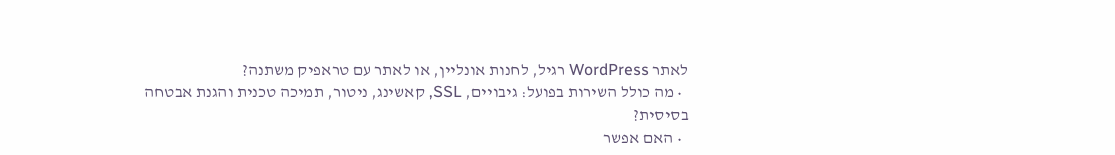לאתר WordPress רגיל, לחנות אונליין, או לאתר עם טראפיק משתנה?
  • מה כולל השירות בפועל: גיבויים, SSL, קאשינג, ניטור, תמיכה טכנית והגנת אבטחה בסיסית?
  • האם אפשר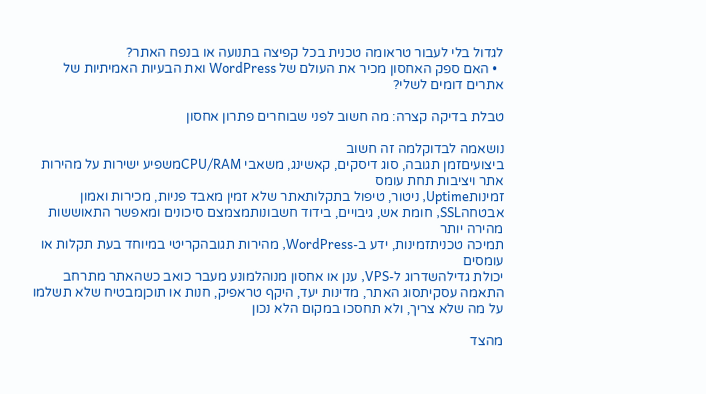לגדול בלי לעבור טראומה טכנית בכל קפיצה בתנועה או בנפח האתר?
  • האם ספק האחסון מכיר את העולם של WordPress ואת הבעיות האמיתיות של אתרים דומים לשלי?

טבלת בדיקה קצרה: מה חשוב לפני שבוחרים פתרון אחסון

נושאמה לבדוקלמה זה חשוב
ביצועיםזמן תגובה, סוג דיסקים, קאשינג, משאבי CPU/RAMמשפיע ישירות על מהירות אתר ויציבות תחת עומס
זמינותUptime, ניטור, טיפול בתקלותאתר שלא זמין מאבד פניות, מכירות ואמון
אבטחהSSL, חומת אש, גיבויים, בידוד חשבונותמצמצם סיכונים ומאפשר התאוששות מהירה יותר
תמיכה טכניתזמינות, ידע ב-WordPress, מהירות תגובהקריטי במיוחד בעת תקלות או עומסים
יכולת גדילהשדרוג ל-VPS, ענן או אחסון מנוהלמונע מעבר כואב כשהאתר מתרחב
התאמה עסקיתסוג האתר, מדינות יעד, היקף טראפיק, חנות או תוכןמבטיח שלא תשלמו על מה שלא צריך, ולא תחסכו במקום הלא נכון

מהצד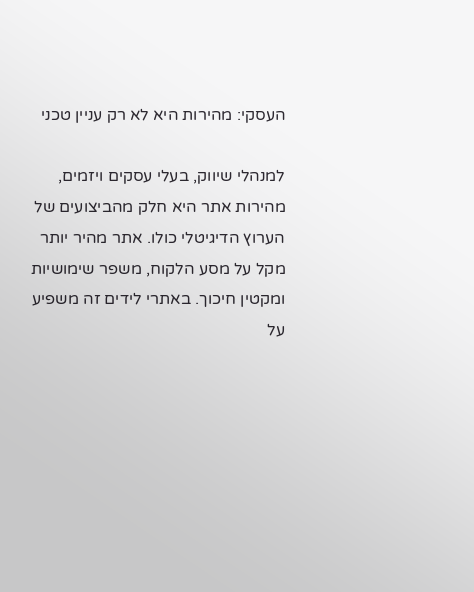העסקי: מהירות היא לא רק עניין טכני

למנהלי שיווק, בעלי עסקים ויזמים, מהירות אתר היא חלק מהביצועים של הערוץ הדיגיטלי כולו. אתר מהיר יותר מקל על מסע הלקוח, משפר שימושיות ומקטין חיכוך. באתרי לידים זה משפיע על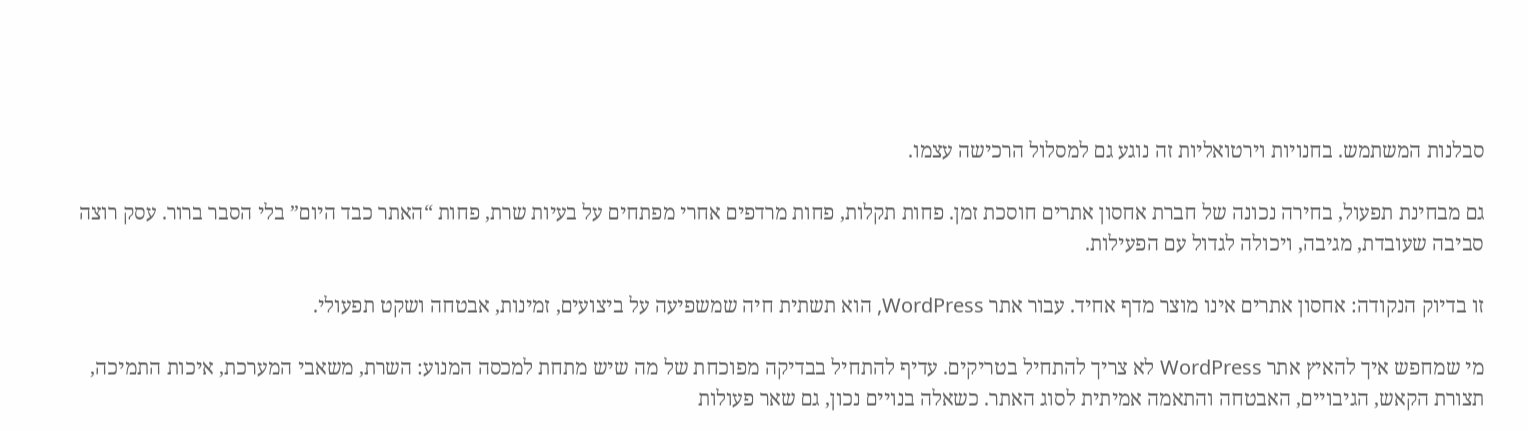סבלנות המשתמש. בחנויות וירטואליות זה נוגע גם למסלול הרכישה עצמו.

גם מבחינת תפעול, בחירה נכונה של חברת אחסון אתרים חוסכת זמן. פחות תקלות, פחות מרדפים אחרי מפתחים על בעיות שרת, פחות “האתר כבד היום” בלי הסבר ברור. עסק רוצה סביבה שעובדת, מגיבה, ויכולה לגדול עם הפעילות.

זו בדיוק הנקודה: אחסון אתרים אינו מוצר מדף אחיד. עבור אתר WordPress, הוא תשתית חיה שמשפיעה על ביצועים, זמינות, אבטחה ושקט תפעולי.

מי שמחפש איך להאיץ אתר WordPress לא צריך להתחיל בטריקים. עדיף להתחיל בבדיקה מפוכחת של מה שיש מתחת למכסה המנוע: השרת, משאבי המערכת, איכות התמיכה, תצורת הקאש, הגיבויים, האבטחה והתאמה אמיתית לסוג האתר. כשאלה בנויים נכון, גם שאר פעולות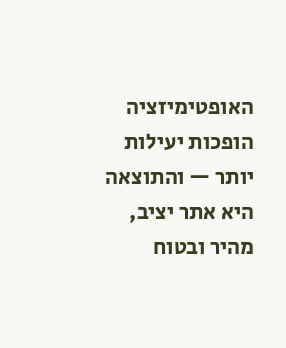האופטימיזציה הופכות יעילות יותר — והתוצאה היא אתר יציב, מהיר ובטוח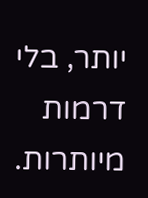יותר, בלי דרמות מיותרות.